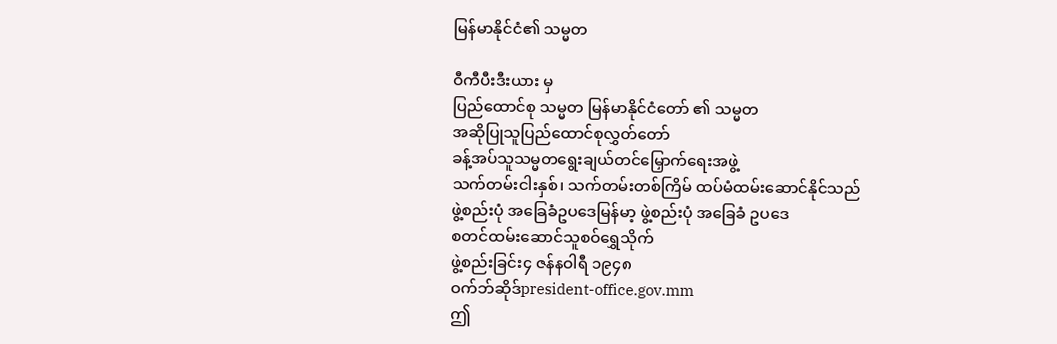မြန်မာနိုင်ငံ၏ သမ္မတ

ဝီကီပီးဒီးယား မှ
ပြည်ထောင်စု သမ္မတ မြန်မာနိုင်ငံတော် ၏ သမ္မတ
အဆိုပြုသူပြည်ထောင်စုလွှတ်တော်
ခန့်အပ်သူသမ္မတရွေးချယ်တင်မြှောက်ရေးအဖွဲ့
သက်တမ်းငါးနှစ်၊ သက်တမ်းတစ်ကြိမ် ထပ်မံထမ်းဆောင်နိုင်သည်
ဖွဲ့စည်းပုံ အခြေခံဥပဒေမြန်မာ့ ဖွဲ့စည်းပုံ အခြေခံ ဥပဒေ
စတင်ထမ်းဆောင်သူစဝ်ရွှေသိုက်
ဖွဲ့စည်းခြင်း၄ ဇန်နဝါရီ ၁၉၄၈
ဝက်ဘ်ဆိုဒ်president-office.gov.mm
ဤ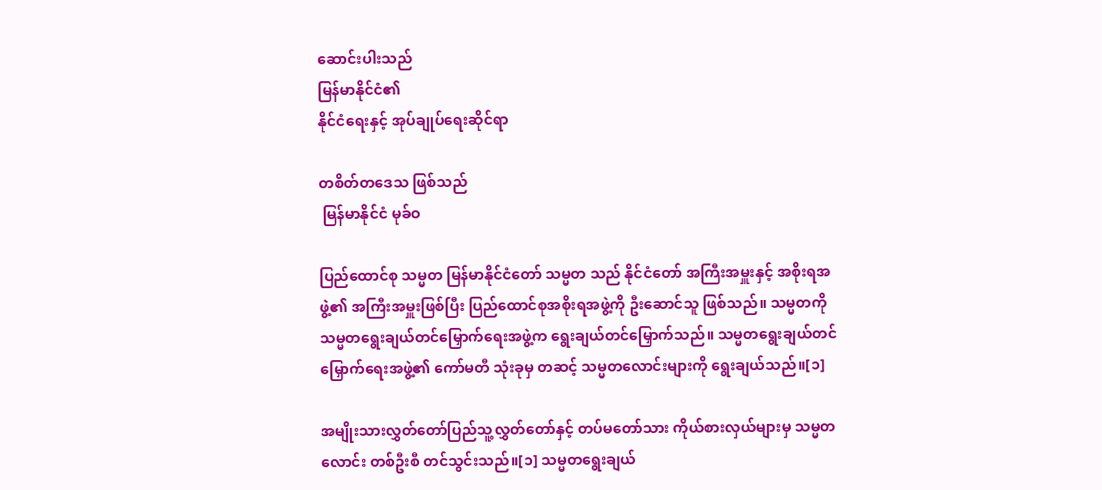ဆောင်းပါးသည်
မြန်မာနိုင်ငံ၏
နိုင်ငံရေးနှင့် အုပ်ချုပ်ရေးဆိုင်ရာ

တစိတ်တဒေသ ဖြစ်သည်
 မြန်မာနိုင်ငံ မုခ်ဝ

ပြည်ထောင်စု သမ္မတ မြန်မာနိုင်ငံတော် သမ္မတ သည် နိုင်ငံတော် အကြီးအမှူးနှင့် အစိုးရအဖွဲ့၏ အကြီးအမှူးဖြစ်ပြီး ပြည်ထောင်စုအစိုးရအဖွဲ့ကို ဦးဆောင်သူ ဖြစ်သည်။ သမ္မတကို သမ္မတရွေးချယ်တင်မြှောက်ရေးအဖွဲ့က ရွေးချယ်တင်မြှောက်သည်။ သမ္မတရွေးချယ်တင်မြှောက်ရေးအဖွဲ့၏ ကော်မတီ သုံးခုမှ တဆင့် သမ္မတလောင်းများကို ရွေးချယ်သည်။[၁]

အမျိုးသားလွှတ်တော်ပြည်သူ့လွှတ်တော်နှင့် တပ်မတော်သား ကိုယ်စားလှယ်များမှ သမ္မတလောင်း တစ်ဦးစီ တင်သွင်းသည်။[၁] သမ္မတရွေးချယ်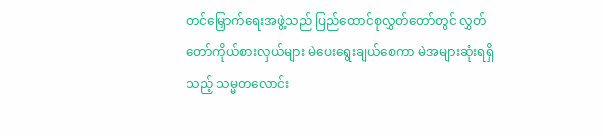တင်မြှောက်ရေးအဖွဲ့သည် ပြည်ထောင်စုလွှတ်တော်တွင် လွှတ်တော်ကိုယ်စားလှယ်များ မဲပေးရွေးချယ်စေကာ မဲအများဆုံးရရှိသည့် သမ္မတလောင်း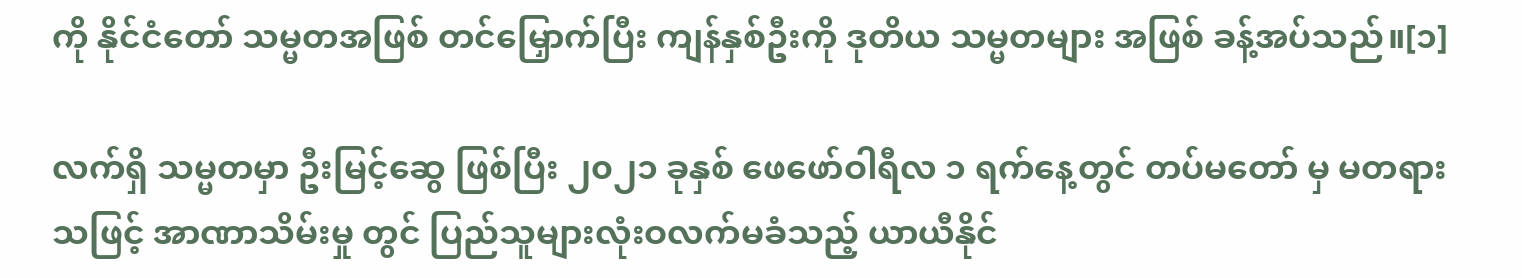ကို နိုင်ငံတော် သမ္မတအဖြစ် တင်မြှောက်ပြီး ကျန်နှစ်ဦးကို ဒုတိယ သမ္မတများ အဖြစ် ခန့်အပ်သည်။[၁]

လက်ရှိ သမ္မတမှာ ဦးမြင့်ဆွေ ဖြစ်ပြီး ၂၀၂၁ ခုနှစ် ဖေဖော်ဝါရီလ ၁ ရက်နေ့တွင် တပ်မတော် မှ မတရားသဖြင့် အာဏာသိမ်းမှု တွင် ပြည်သူများလုံးဝလက်မခံသည့် ယာယီနိုင်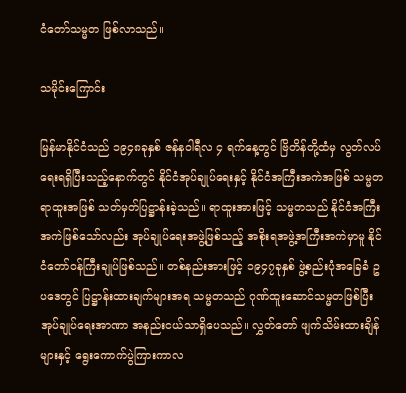ငံတော်သမ္မတ ဖြစ်လာသည်။

သမိုင်းကြောင်း

မြန်မာနိုင်ငံသည် ၁၉၄၈ခုနှစ် ဇန်နဝါရီလ ၄ ရက်နေ့တွင် ဗြိတိန်တို့ထံမှ လွတ်လပ်ရေးရရှိပြီးသည့်နောက်တွင် နိုင်ငံအုပ်ချုပ်ရေးနှင့် နိုင်ငံအကြီးအကဲအဖြစ် သမ္မတရာထူးအဖြစ် သတ်မှတ်ပြဋ္ဌာန်းခဲ့သည်။ ရာထူးအားဖြင့် သမ္မတသည် နိုင်ငံအကြီးအကဲဖြစ်သော်လည်း အုပ်ချုပ်ရေးအဖွဲ့ဖြစ်သည့် အစိုးရအဖွဲ့အကြီးအကဲမှာမူ နိုင်ငံတော်ဝန်ကြီးချုပ်ဖြစ်သည်။ တစ်နည်းအားဖြင့် ၁၉၄၇ခုနှစ် ဖွဲ့စည်းပုံအခြေခံ ဥပဒေတွင် ပြဋ္ဌာန်းထားချက်များအရ သမ္မတသည် ဂုဏ်ထူးဆောင်သမ္မတဖြစ်ပြီး အုပ်ချုပ်ရေးအာဏာ အနည်းငယ်သာရှိပေသည်။ လွှတ်တော် ဖျက်သိမ်းထားချိန်များနှင့် ရွေးကောက်ပွဲကြားကာလ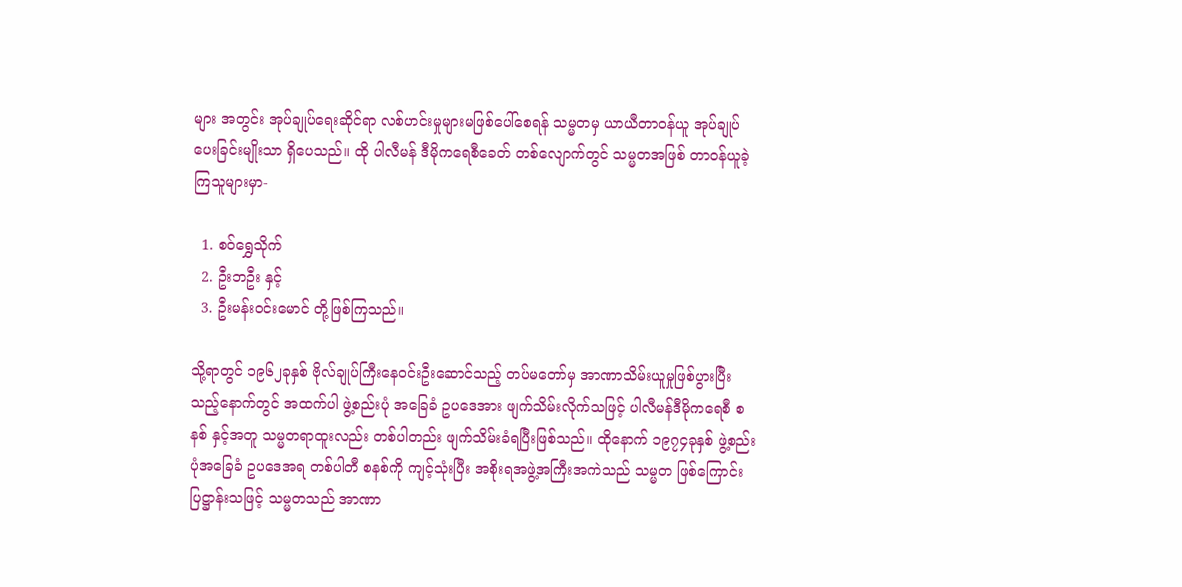များ အတွင်း အုပ်ချုပ်ရေးဆိုင်ရာ လစ်ဟင်းမှုများမဖြစ်ပေါ်စေရန် သမ္မတမှ ယာယီတာဝန်ယူ အုပ်ချုပ်ပေးခြင်းမျိုးသာ ရှိပေသည်။ ထို ပါလီမန် ဒီမိုကရေစီခေတ် တစ်လျောက်တွင် သမ္မတအဖြစ် တာဝန်ယူခဲ့ကြသူများမှာ-

  1. စဝ်ရွှေသိုက်
  2. ဦးဘဦး နှင့်
  3. ဦးမန်းဝင်းမောင် တို့ဖြစ်ကြသည်။

သို့ရာတွင် ၁၉၆၂ခုနှစ် ဗိုလ်ချုပ်ကြီးနေဝင်းဦးဆောင်သည့် တပ်မတော်မှ အာဏာသိမ်းယူမှုဖြစ်ပွားပြီးသည့်နောက်တွင် အထက်ပါ ဖွဲ့စည်းပုံ အခြေခံ ဥပဒေအား ဖျက်သိမ်းလိုက်သဖြင့် ပါလီမန်ဒီမိုကရေစီ စနစ် နှင့်အတူ သမ္မတရာထူးလည်း တစ်ပါတည်း ဖျက်သိမ်းခံရပြီးဖြစ်သည်။ ထိုနောက် ၁၉၇၄ခုနှစ် ဖွဲ့စည်းပုံအခြေခံ ဥပဒေအရ တစ်ပါတီ စနစ်ကို ကျင့်သုံးပြီး အစိုးရအဖွဲ့အကြီးအကဲသည် သမ္မတ ဖြစ်ကြောင်း ပြဋ္ဌာန်းသဖြင့် သမ္မတသည် အာဏာ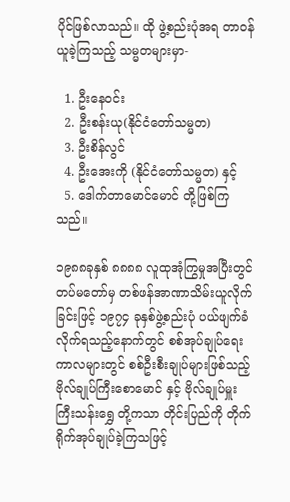ပိုင်ဖြစ်လာသည်။ ထို ဖွဲ့စည်းပုံအရ တာဝန်ယူခဲ့ကြသည့် သမ္မတများမှာ-

  1. ဦးနေဝင်း
  2. ဦးစန်းယု(နိုင်ငံတော်သမ္မတ)
  3. ဦးစိန်လွင်
  4. ဦးအေးကို (နိုင်ငံတော်သမ္မတ) နှင့်
  5. ဒေါက်တာမောင်မောင် တို့ဖြစ်ကြသည်။

၁၉၈၈ခုနှစ် ၈၈၈၈ လူထုအုံကြွမှုအပြီးတွင် တပ်မတော်မှ တစ်ဖန်အာဏာသိမ်းယူလိုက်ခြင်းဖြင့် ၁၉၇၄ ခုနှစ်ဖွဲ့စည်းပုံ ပယ်ဖျက်ခံလိုက်ရသည့်နောက်တွင် စစ်အုပ်ချုပ်ရေးကာလများတွင် စစ်ဦးစီးချုပ်များဖြစ်သည့် ဗိုလ်ချုပ်ကြီးစောမောင် နှင့် ဗိုလ်ချုပ်မှူးကြီးသန်းရွှေ တို့ကသာ တိုင်းပြည်ကို တိုက်ရိုက်အုပ်ချုပ်ခဲ့ကြသဖြင့်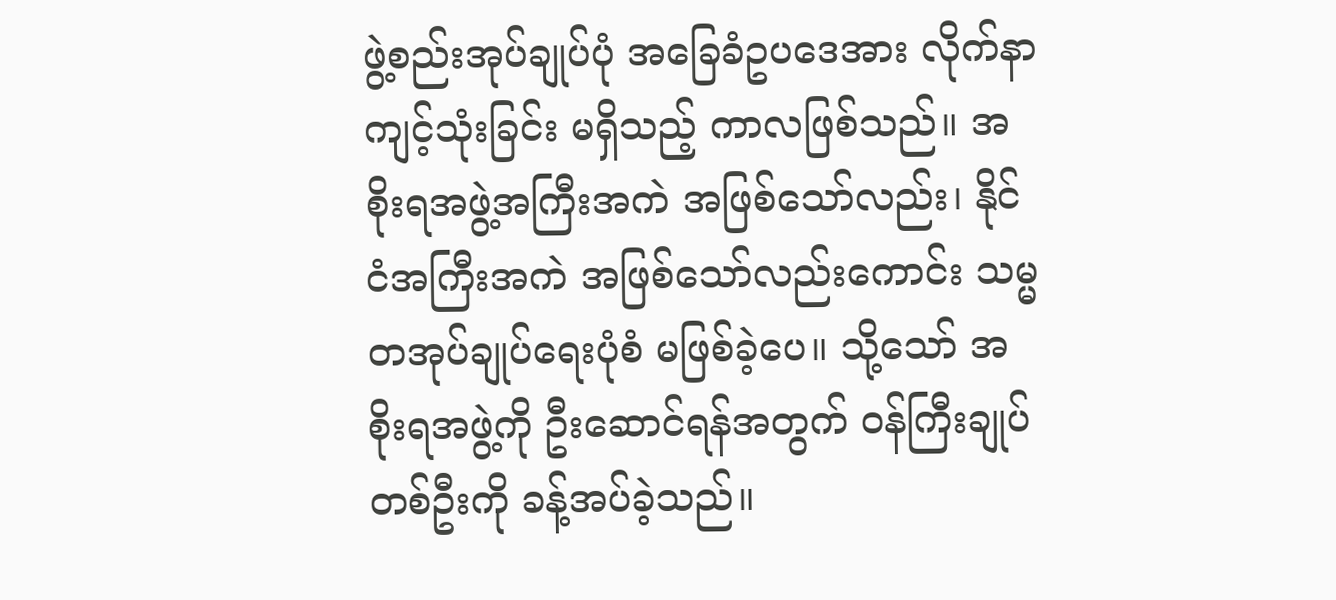ဖွဲ့စည်းအုပ်ချုပ်ပုံ အခြေခံဥပဒေအား လိုက်နာကျင့်သုံးခြင်း မရှိသည့် ကာလဖြစ်သည်။ အစိုးရအဖွဲ့အကြီးအကဲ အဖြစ်သော်လည်း၊ နိုင်ငံအကြီးအကဲ အဖြစ်သော်လည်းကောင်း သမ္မတအုပ်ချုပ်ရေးပုံစံ မဖြစ်ခဲ့ပေ။ သို့သော် အစိုးရအဖွဲ့ကို ဦးဆောင်ရန်အတွက် ဝန်ကြီးချုပ် တစ်ဦးကို ခန့်အပ်ခဲ့သည်။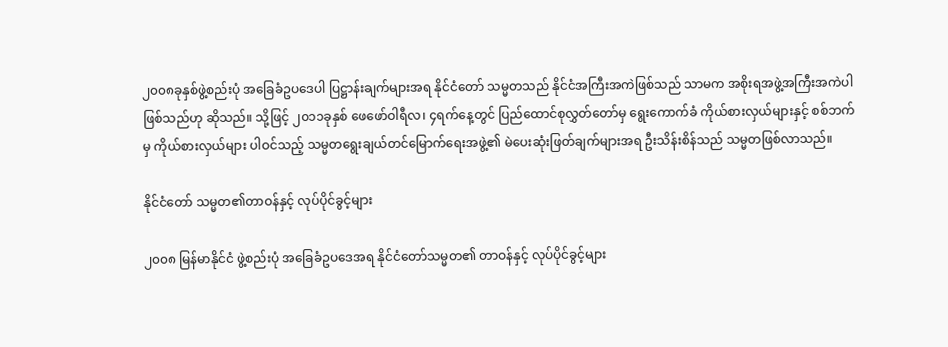၂၀၀၈ခုနှစ်ဖွဲ့စည်းပုံ အခြေခံဥပဒေပါ ပြဋ္ဌာန်းချက်များအရ နိုင်ငံတော် သမ္မတသည် နိုင်ငံအကြီးအကဲဖြစ်သည် သာမက အစိုးရအဖွဲ့အကြီးအကဲပါ ဖြစ်သည်ဟု ဆိုသည်။ သို့ဖြင့် ၂၀၁၁ခုနှစ် ဖေဖော်ဝါရီလ၊ ၄ရက်နေ့တွင် ပြည်ထောင်စုလွှတ်တော်မှ ရွေးကောက်ခံ ကိုယ်စားလှယ်များနှင့် စစ်ဘက်မှ ကိုယ်စားလှယ်များ ပါဝင်သည့် သမ္မတရွေးချယ်တင်မြောက်ရေးအဖွဲ့၏ မဲပေးဆုံးဖြတ်ချက်များအရ ဦးသိန်းစိန်သည် သမ္မတဖြစ်လာသည်။

နိုင်ငံတော် သမ္မတ၏တာဝန်နှင့် လုပ်ပိုင်ခွင့်များ

၂၀၀၈ မြန်မာနိုင်ငံ ဖွဲ့စည်းပုံ အခြေခံဥပဒေအရ နိုင်ငံတော်သမ္မတ၏ တာဝန်နှင့် လုပ်ပိုင်ခွင့်များ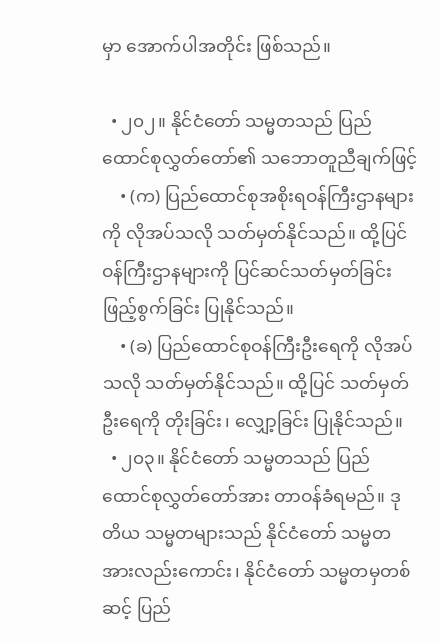မှာ အောက်ပါအတိုင်း ဖြစ်သည်။

  • ၂၀၂။ နိုင်ငံတော် သမ္မတသည် ပြည်ထောင်စုလွှတ်တော်၏ သဘောတူညီချက်ဖြင့်
    • (က) ပြည်ထောင်စုအစိုးရဝန်ကြီးဌာနများကို လိုအပ်သလို သတ်မှတ်နိုင်သည်။ ထို့ပြင် ဝန်ကြီးဌာနများကို ပြင်ဆင်သတ်မှတ်ခြင်း ဖြည့်စွက်ခြင်း ပြုနိုင်သည်။
    • (ခ) ပြည်ထောင်စုဝန်ကြီးဦးရေကို လိုအပ်သလို သတ်မှတ်နိုင်သည်။ ထို့ပြင် သတ်မှတ်ဦးရေကို တိုးခြင်း၊ လျှော့ခြင်း ပြုနိုင်သည်။
  • ၂၀၃။ နိုင်ငံတော် သမ္မတသည် ပြည်ထောင်စုလွှတ်တော်အား တာဝန်ခံရမည်။ ဒုတိယ သမ္မတများသည် နိုင်ငံတော် သမ္မတအားလည်းကောင်း၊ နိုင်ငံတော် သမ္မတမှတစ်ဆင့် ပြည်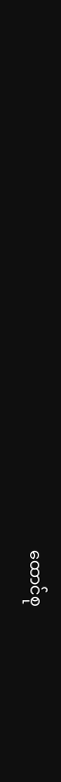ထောင်စု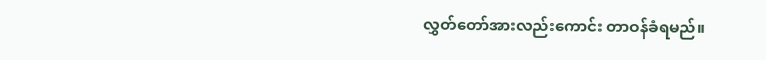လွှတ်တော်အားလည်းကောင်း တာဝန်ခံရမည်။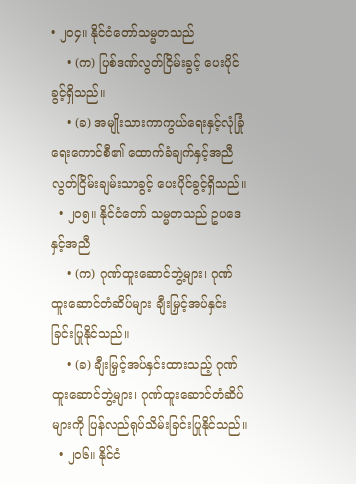• ၂၀၄။ နိုင်ငံတော်သမ္မတသည်
    • (က) ပြစ်ဒဏ်လွတ်ငြိမ်းခွင့် ပေးပိုင်ခွင့်ရှိသည်။
    • (ခ) အမျိုးသားကာကွယ်ရေးနှင့်လုံခြုံရေးကောင်စီ၏ ထောက်ခံချက်နှင့်အညီ လွတ်ငြိမ်းချမ်းသာခွင့် ပေးပိုင်ခွင့်ရှိသည်။
  • ၂၀၅။ နိုင်ငံတော် သမ္မတသည် ဥပဒေနှင့်အညီ
    • (က) ဂုဏ်ထူးဆောင်ဘွဲ့များ၊ ဂုဏ်ထူးဆောင်တံဆိပ်များ ချီးမြှင့်အပ်နှင်းခြင်းပြုနိုင်သည်။
    • (ခ) ချီးမြှင့်အပ်နှင်းထားသည့် ဂုဏ်ထူးဆောင်ဘွဲ့များ၊ ဂုဏ်ထူးဆောင်တံဆိပ်များကို ပြန်လည်ရုပ်သိမ်းခြင်းပြုနိုင်သည်။
  • ၂၀၆။ နိုင်ငံ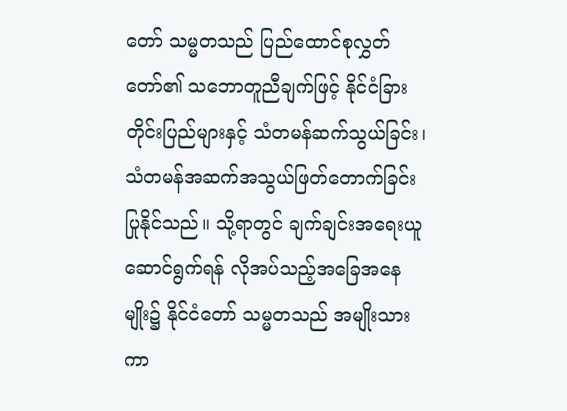တော် သမ္မတသည် ပြည်ထောင်စုလွှတ်တော်၏ သဘောတူညီချက်ဖြင့် နိုင်ငံခြားတိုင်းပြည်များနှင့် သံတမန်ဆက်သွယ်ခြင်း၊ သံတမန်အဆက်အသွယ်ဖြတ်တောက်ခြင်းပြုနိုင်သည်။ သို့ရာတွင် ချက်ချင်းအရေးယူဆောင်ရွက်ရန် လိုအပ်သည့်အခြေအနေမျိုး၌ နိုင်ငံတော် သမ္မတသည် အမျိုးသား ကာ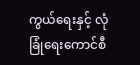ကွယ်ရေးနှင့် လုံခြုံရေးကောင်စီ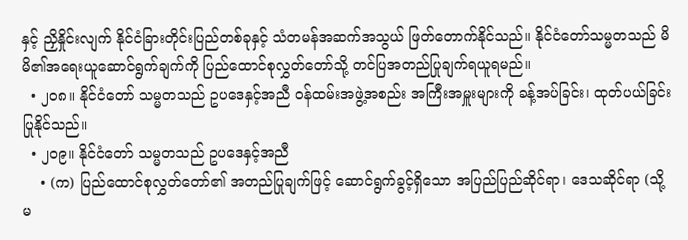နှင့် ညှိနှိုင်းလျက် နိုင်ငံခြားတိုင်းပြည်တစ်ခုနှင့် သံတမန်အဆက်အသွယ် ဖြတ်တောက်နိုင်သည်။ နိုင်ငံတော်သမ္မတသည် မိမိ၏အရေးယူဆောင်ရွက်ချက်ကို ပြည်ထောင်စုလွှတ်တော်သို့ တင်ပြအတည်ပြုချက်ရယူရမည်။
  • ၂၀၈။ နိုင်ငံတော် သမ္မတသည် ဥပဒေနှင့်အညီ ဝန်ထမ်းအဖွဲ့အစည်း အကြီးအမှူးများကို ခန့်အပ်ခြင်း၊ ထုတ်ပယ်ခြင်း ပြုနိုင်သည်။
  • ၂၀၉။ နိုင်ငံတော် သမ္မတသည် ဥပဒေနှင့်အညီ
    • (က) ပြည်ထောင်စုလွှတ်တော်၏ အတည်ပြုချက်ဖြင့် ဆောင်ရွက်ခွင့်ရှိသော အပြည်ပြည်ဆိုင်ရာ၊ ဒေသဆိုင်ရာ (သို့မ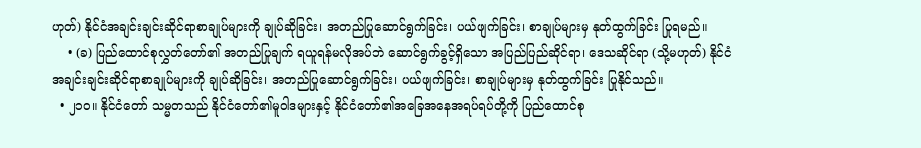ဟုတ်) နိုင်ငံအချင်းချင်းဆိုင်ရာစာချုပ်များကို ချုပ်ဆိုခြင်း၊ အတည်ပြုဆောင်ရွက်ခြင်း၊ ပယ်ဖျက်ခြင်း၊ စာချုပ်များမှ နုတ်ထွက်ခြင်း ပြုရမည်။
    • (ခ) ပြည်ထောင်စုလွှတ်တော်၏ အတည်ပြုချက် ရယူရန်မလိုအပ်ဘဲ ဆောင်ရွက်ခွင့်ရှိသော အပြည်ပြည်ဆိုင်ရာ၊ ဒေသဆိုင်ရာ (သို့မဟုတ်) နိုင်ငံအချင်းချင်းဆိုင်ရာစာချုပ်များကို ချုပ်ဆိုခြင်း၊ အတည်ပြုဆောင်ရွက်ခြင်း၊ ပယ်ဖျက်ခြင်း၊ စာချုပ်များမှ နုတ်ထွက်ခြင်း ပြုနိုင်သည်။
  • ၂၁၀။ နိုင်ငံတော် သမ္မတသည် နိုင်ငံတော်၏မူဝါဒများနှင့် နိုင်ငံတော်၏အခြေအနေအရပ်ရပ်တို့ကို ပြည်ထောင်စု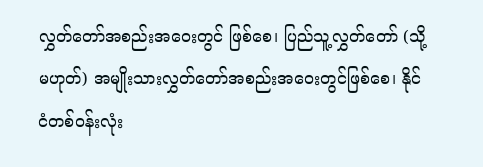လွှတ်တော်အစည်းအဝေး‌‌တွင် ဖြစ်စေ၊ ပြည်သူ့လွှတ်တော် (သို့မဟုတ်) အမျိုးသားလွှတ်တော်အစည်းအဝေးတွင်ဖြစ်စေ၊ နိုင်ငံတစ်ဝန်းလုံး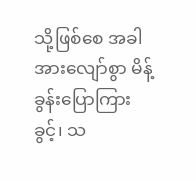သို့ဖြစ်စေ အခါအားလျော်စွာ မိန့်ခွန်းပြောကြားခွင့်၊ သ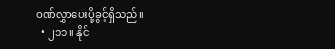ဝဏ်လွှာပေးပို့ခွင့်ရှိသည်။
  • ၂၁၁။ နိုင်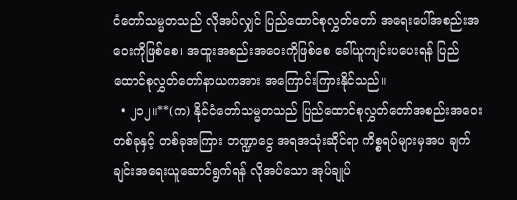ငံတော်သမ္မတသည် လိုအပ်လျှင် ပြည်ထောင်စုလွှတ်တော် အရေးပေါ်အစည်းအဝေးကိုဖြစ်စေ၊ အထူးအစည်းအဝေးကိုဖြစ်စေ ခေါ်ယူကျင်းပပေးရန် ပြည်ထောင်စုလွှတ်တော်နာယကအား အကြောင်းကြားနိုင်သည်။
  • ၂၁၂။**(က) နိုင်ငံတော်သမ္မတသည် ပြည်ထောင်စုလွှတ်တော်အစည်းအဝေးတစ်ခုနှင့် တစ်ခုအကြား ဘဏ္ဍာငွေ အရအသုံးဆိုင်ရာ ကိစ္စရပ်များမှအပ ချက်ချင်းအရေးယူဆောင်ရွက်ရန် လိုအပ်သော အုပ်ချုပ်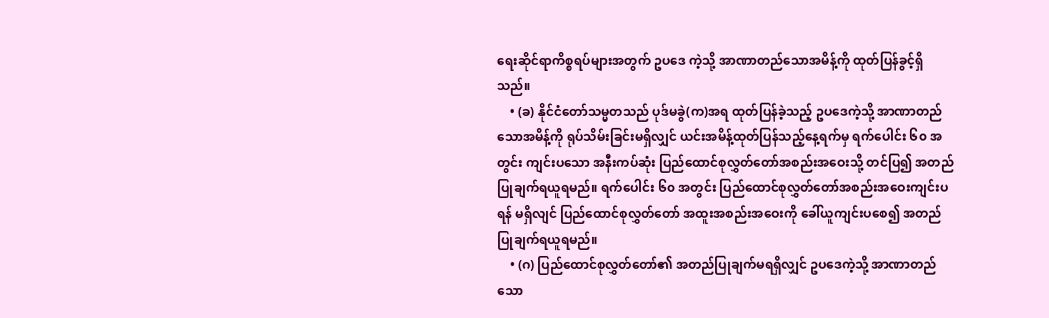ရေးဆိုင်ရာကိစ္စရပ်များအတွက် ဥပဒေ ကဲ့သို့ အာဏာတည်သောအမိန့်ကို ထုတ်ပြန်ခွင့်ရှိသည်။
    • (ခ) နိုင်ငံတော်သမ္မတသည် ပုဒ်မခွဲ(က)အရ ထုတ်ပြန်ခဲ့သည့် ဥပဒေကဲ့သို့ အာဏာတည်သောအမိန့်ကို ရုပ်သိမ်းခြင်းမရှိလျှင် ယင်းအမိန့်ထုတ်ပြန်သည့်နေ့ရက်မှ ရက်ပေါင်း ၆၀ အတွင်း ကျင်းပသော အနီးကပ်ဆုံး ပြည်ထောင်စုလွှတ်တော်အစည်းအဝေးသို့ တင်ပြ၍ အတည်ပြုချက်ရယူရမည်။ ရက်ပေါင်း ၆၀ အတွင်း ပြည်ထောင်စုလွှတ်တော်အစည်းအဝေးကျင်းပရန် မရှိလျင် ပြည်ထောင်စုလွှတ်တော် အထူးအစည်းအဝေးကို ခေါ်ယူကျင်းပစေ၍ အတည်ပြုချက်ရယူရမည်။
    • (ဂ) ပြည်ထောင်စုလွှတ်တော်၏ အတည်ပြုချက်မရရှိလျှင် ဥပဒေကဲ့သို့ အာဏာတည်သော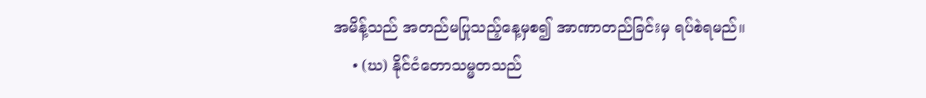အမိန့်သည် အတည်မပြုသည့်နေ့မှစ၍ အာဏာတည်ခြင်းမှ ရပ်စဲရမည်။
    • (ဃ) နိုင်ငံတောသမ္မတသည်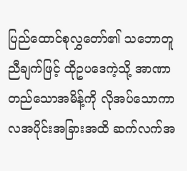ပြည်ထောင်စုလွှတော်၏ သဘောတူညီချက်ဖြင့် ထိုဥပဒေကဲ့သို့ အာဏာတည်သောအမိန့်ကို လိုအပ်သောကာလအပိုင်းအခြားအထိ ဆက်လက်အ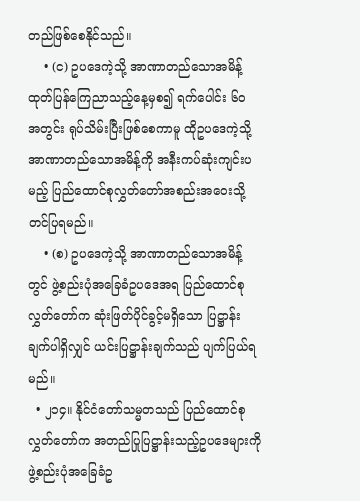တည်ဖြစ်စေနိုင်သည်။
    • (င) ဥပဒေကဲ့သို့ အာဏာတည်သောအမိန့် ထုတ်ပြန်ကြေညာသည့်နေ့မှစ၍ ရက်ပေါင်း ၆၀ အတွင်း ရုပ်သိမ်းပြီးဖြစ်စေကာမူ ထိုဥပဒေကဲ့သို့ အာဏာတည်သောအမိန့်ကို အနီးကပ်ဆုံးကျင်းပမည့် ပြည်ထောင်စုလွှတ်တော်အစည်းအဝေးသို့တင်ပြရမည်။
    • (စ) ဥပဒေကဲ့သို့ အာဏာတည်သောအမိန့်တွင် ဖွဲ့စည်းပုံအခြေခံဥပဒေအရ ပြည်ထောင်စုလွှတ်တော်က ဆုံးဖြတ်ပိုင်ခွင့်မရှိသော ပြဋ္ဌာန်းချက်ပါရှိလျှင် ယင်းပြဋ္ဌာန်းချက်သည် ပျက်ပြယ်ရမည်။
  • ၂၁၄။ နိုင်ငံတော်သမ္မတသည် ပြည်ထောင်စုလွှတ်တော်က အတည်ပြုပြဋ္ဌာန်းသည့်ဥပဒေများကို ဖွဲ့စည်းပုံအခြေခံဥ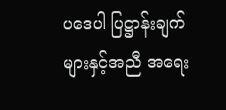ပဒေပါ ပြဋ္ဌာန်းချက်များနှင့်အညီ အရေး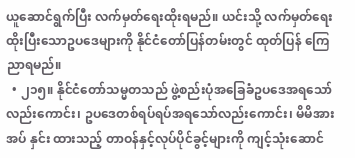ယူဆောင်ရွက်ပြီး လက်မှတ်ရေးထိုးရမည်။ ယင်းသို့ လက်မှတ်ရေးထိုးပြီးသောဥပဒေများကို နိုင်ငံတော်ပြန်တမ်းတွင် ထုတ်ပြန် ကြေညာရမည်။
  • ၂၁၅။ နိုင်ငံတော်သမ္မတသည် ဖွဲ့စည်းပုံအခြေခံဥပဒေအရသော်လည်းကောင်း၊ ဥပဒေတစ်ရပ်ရပ်အရသော်လည်းကောင်း၊ မိမိအားအပ် နှင်း ထားသည့် တာဝန်နှင့်လုပ်ပိုင်ခွင့်များကို ကျင့်သုံးဆောင်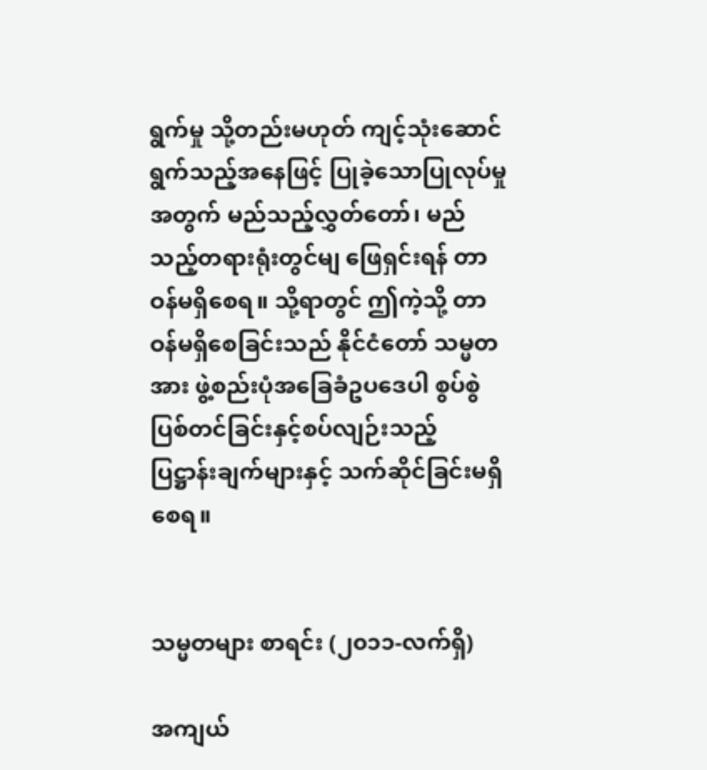ရွက်မှု သို့တည်းမဟုတ် ကျင့်သုံးဆောင်ရွက်သည့်အနေဖြင့် ပြုခဲ့သောပြုလုပ်မှု အတွက် မည်သည့်လွှတ်တော်၊ မည်သည့်တရားရုံးတွင်မျ ဖြေရှင်းရန် တာဝန်မရှိစေရ။ သို့ရာတွင် ဤကဲ့သို့ တာဝန်မရှိစေခြင်းသည် နိုင်ငံတော် သမ္မတအား ဖွဲ့စည်းပုံအခြေခံဥပဒေပါ စွပ်စွဲပြစ်တင်ခြင်းနှင့်စပ်လျဉ်းသည့် ပြဋ္ဌာန်းချက်များနှင့် သက်ဆိုင်ခြင်းမရှိစေရ။


သမ္မတများ စာရင်း (၂၀၁၁-လက်ရှိ)

အကျယ်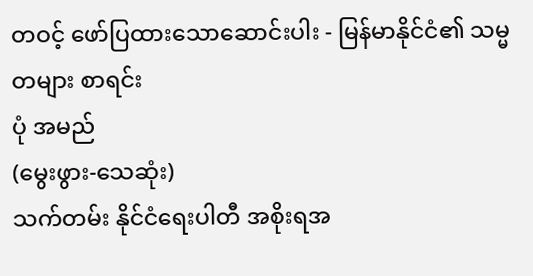တဝင့် ဖော်ပြထားသောဆောင်းပါး - မြန်မာနိုင်ငံ၏ သမ္မတများ စာရင်း
ပုံ အမည်
(မွေးဖွား-သေဆုံး)
သက်တမ်း နိုင်ငံရေးပါတီ အစိုးရအ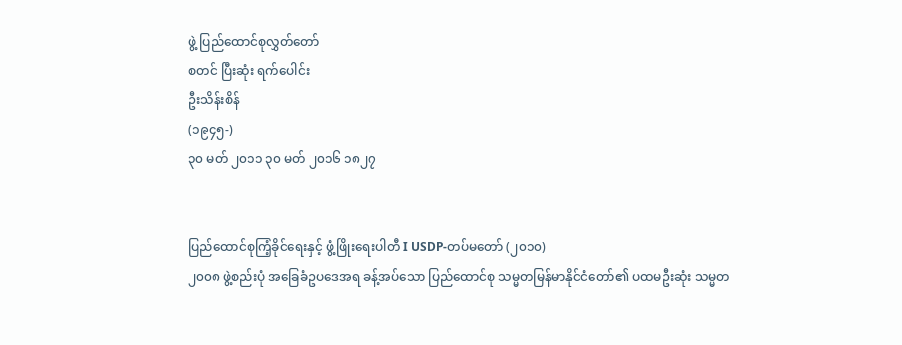ဖွဲ့ ပြည်ထောင်စုလွှတ်တော်
စတင် ပြီးဆုံး ရက်ပေါင်း
ဦးသိန်းစိန်
(၁၉၄၅-)
၃၀ မတ် ၂၀၁၁ ၃၀ မတ် ၂၀၁၆ ၁၈၂၇


ပြည်ထောင်စုကြံ့ခိုင်ရေးနှင့် ဖွံ့ဖြိုးရေးပါတီ I USDP-တပ်မတော် (၂၀၁၀)
၂၀၀၈ ဖွဲ့စည်းပုံ အခြေခံဥပဒေအရ ခန့်အပ်သော ပြည်ထောင်စု သမ္မတမြန်မာနိုင်ငံတော်၏ ပထမဦးဆုံး သမ္မတ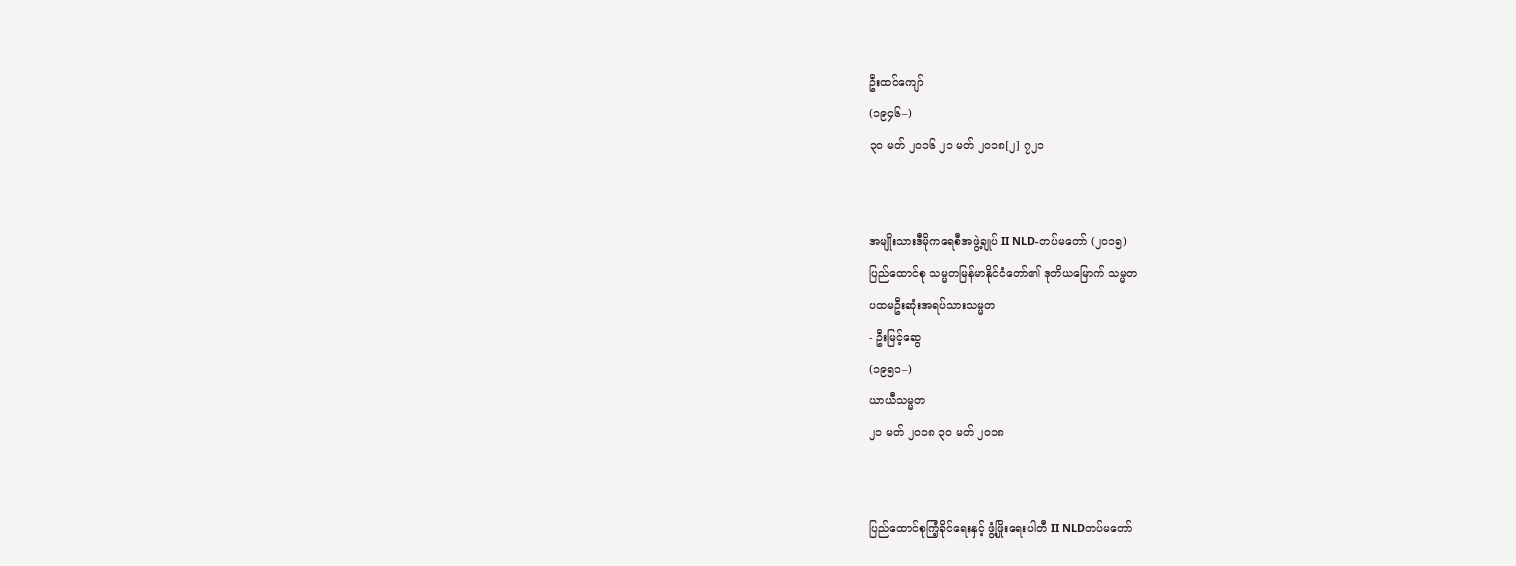ဦးထင်ကျော်
(၁၉၄၆–)
၃၀ မတ် ၂၀၁၆ ၂၁ မတ် ၂၀၁၈[၂] ၇၂၁


အမျိုးသားဒီမိုကရေစီအဖွဲ့ချုပ် II NLD-တပ်မတော် (၂၀၁၅)
ပြည်ထောင်စု သမ္မတမြန်မာနိုင်ငံတော်၏ ဒုတိယမြောက် သမ္မတ
ပထမဦးဆုံးအရပ်သားသမ္မတ
- ဦးမြင့်ဆွေ
(၁၉၅၁–)
ယာယီသမ္မတ
၂၁ မတ် ၂၀၁၈ ၃၀ မတ် ၂၀၁၈


ပြည်ထောင်စုကြံ့ခိုင်ရေးနှင့် ဖွံ့ဖြိုးရေးပါတီ II NLDတပ်မတော်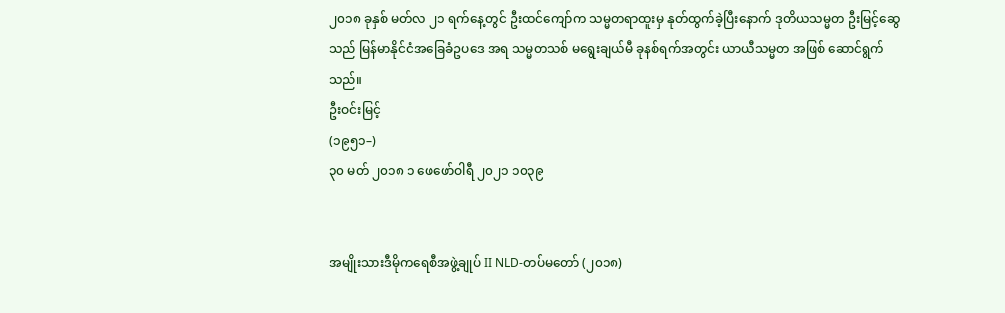၂၀၁၈ ခုနှစ် မတ်လ ၂၁ ရက်နေ့တွင် ဦးထင်ကျော်က သမ္မတရာထူးမှ နုတ်ထွက်ခဲ့ပြီးနောက် ဒုတိယသမ္မတ ဦးမြင့်ဆွေသည် မြန်မာနိုင်ငံအခြေခံဥပဒေ အရ သမ္မတသစ် မရွေးချယ်မီ ခုနစ်ရက်အတွင်း ယာယီသမ္မတ အဖြစ် ဆောင်ရွက်သည်။
ဦးဝင်းမြင့်
(၁၉၅၁–)
၃၀ မတ် ၂၀၁၈ ၁ ဖေဖော်ဝါရီ ၂၀၂၁ ၁၀၃၉


အမျိုးသားဒီမိုကရေစီအဖွဲ့ချုပ် II NLD-တပ်မတော် (၂၀၁၈)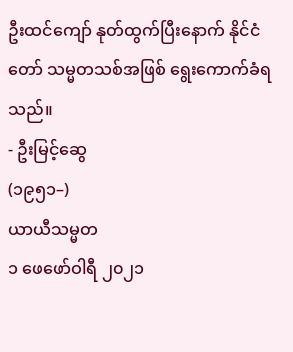ဦးထင်ကျော် နုတ်ထွက်ပြီးနောက် နိုင်ငံတော် သမ္မတသစ်အဖြစ် ရွေးကောက်ခံရသည်။
- ဦးမြင့်ဆွေ
(၁၉၅၁–)
ယာယီသမ္မတ
၁ ဖေဖော်ဝါရီ ၂၀၂၁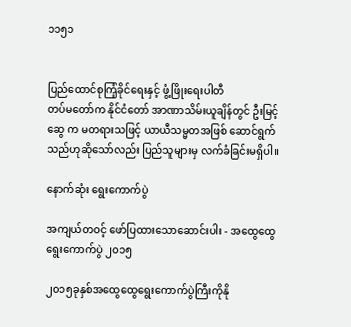၁၁၅၁


ပြည်ထောင်စုကြံ့ခိုင်ရေးနှင့် ဖွံ့ဖြိုးရေးပါတီ
တပ်မတော်က နိုင်ငံတော် အာဏာသိမ်းယူချိန်တွင် ဦးမြင့်ဆွေ က မတရားသဖြင့် ယာယီသမ္မတအဖြစ် ဆောင်ရွက်သည်ဟုဆိုသော်လည်း ပြည်သူများမှ လက်ခံခြင်းမရှိပါ။

နောက်ဆုံး ရွေးကောက်ပွဲ

အကျယ်တဝင့် ဖော်ပြထားသောဆောင်းပါး - အထွေထွေ ရွေးကောက်ပွဲ ၂၀၁၅

၂၀၁၅ခုနှစ်အထွေထွေရွေးကောက်ပွဲကြီးကိုနို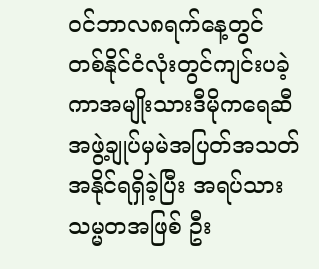ဝင်ဘာလ၈ရက်နေ့တွင်တစ်နိုင်ငံလုံးတွင်ကျင်းပခဲ့ကာအမျိုးသားဒီမိုကရေဆီအဖွဲ့ချုပ်မှမဲအပြတ်အသတ်အနိုင်ရရှိခဲ့ပြီး အရပ်သားသမ္မတအဖြစ် ဦး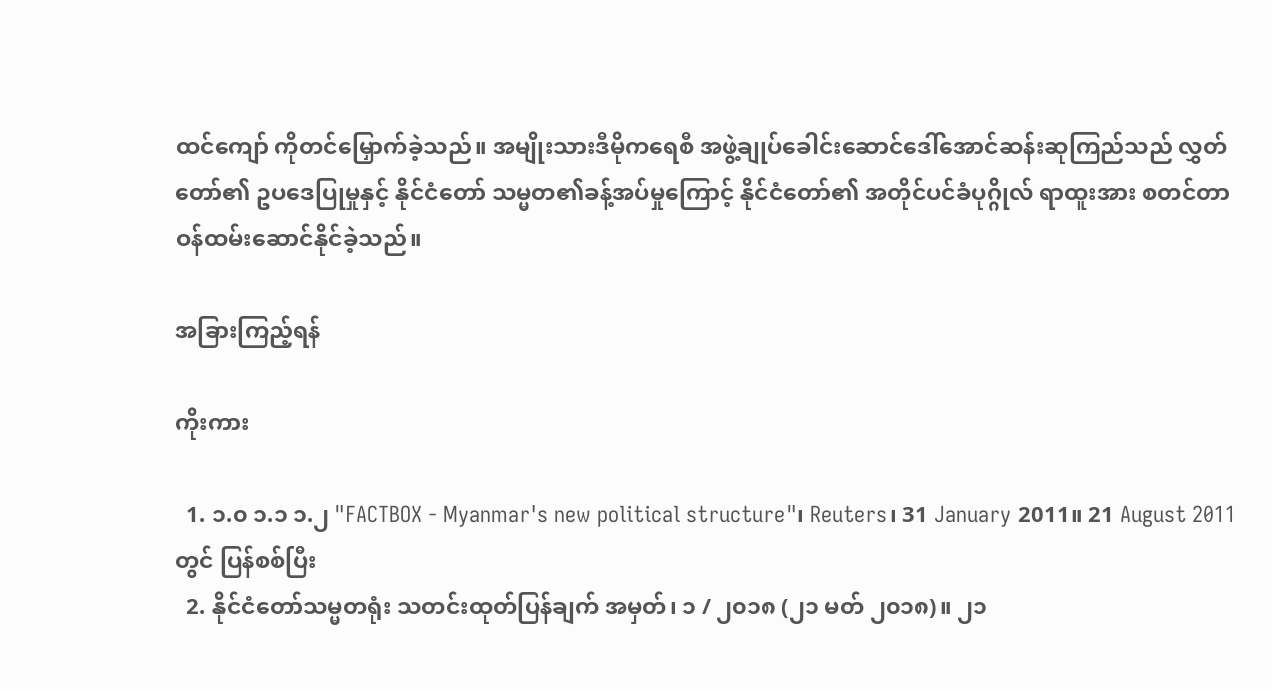ထင်ကျော် ကိုတင်မြှောက်ခဲ့သည်။ အမျိုးသားဒီမိုကရေစီ အဖွဲ့ချုပ်ခေါင်းဆောင်ဒေါ်အောင်ဆန်းဆုကြည်သည် လွှတ်တော်၏ ဥပဒေပြုမှုနှင့် နိုင်ငံတော် သမ္မတ၏ခန့်အပ်မှုကြောင့် နိုင်ငံတော်၏ အတိုင်ပင်ခံပုဂ္ဂိုလ် ရာထူးအား စတင်တာဝန်ထမ်းဆောင်နိုင်ခဲ့သည်။

အခြားကြည့်ရန်

ကိုးကား

  1. ၁.၀ ၁.၁ ၁.၂ "FACTBOX - Myanmar's new political structure"၊ Reuters၊ 31 January 2011။ 21 August 2011 တွင် ပြန်စစ်ပြီး
  2. နိုင်ငံတော်သမ္မတရုံး သတင်းထုတ်ပြန်ချက် အမှတ်၊ ၁ / ၂၀၁၈ (၂၁ မတ် ၂၀၁၈)။ ၂၁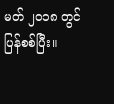မတ် ၂၀၁၈ တွင် ပြန်စစ်ပြီး။